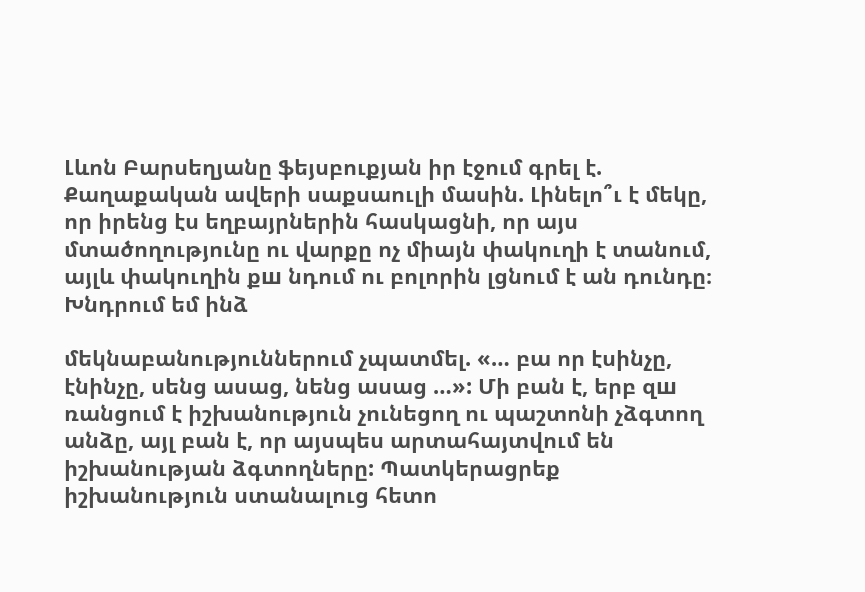Լևոն Բարսեղյանը ֆեյսբուքյան իր էջում գրել է. Քաղաքական ավերի սաքսաուլի մասին. Լինելո՞ւ է մեկը, որ իրենց էս եղբայրներին հասկացնի, որ այս մտածողությունը ու վարքը ոչ միայն փակուղի է տանում, այլև փակուղին քш նդում ու բոլորին լցնում է ան դունդը։ Խնդրում եմ ինձ

մեկնաբանություններում չպատմել. «… բա որ էսինչը, էնինչը, սենց ասաց, նենց ասաց …»: Մի բան է, երբ զш ռանցում է իշխանություն չունեցող ու պաշտոնի չձգտող անձը, այլ բան է, որ այսպես արտահայտվում են իշխանության ձգտողները: Պատկերացրեք իշխանություն ստանալուց հետո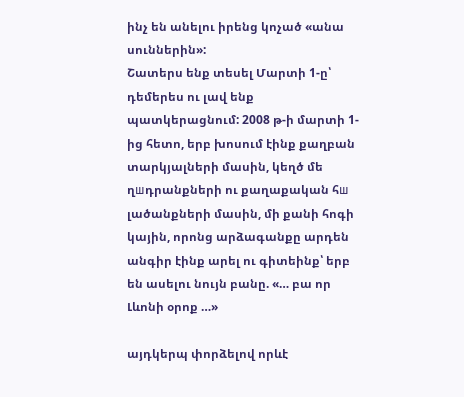ինչ են անելու իրենց կոչած «անա սուններին»:
Շատերս ենք տեսել Մարտի 1-ը՝ դեմերես ու լավ ենք պատկերացնում: 2008 թ-ի մարտի 1-ից հետո, երբ խոսում էինք քաղբան տարկյալների մասին, կեղծ մե ղшդրանքների ու քաղաքական հш լածանքների մասին, մի քանի հոգի կային, որոնց արձագանքը արդեն անգիր էինք արել ու գիտեինք՝ երբ են ասելու նույն բանը. «… բա որ Լևոնի օրոք …»

այդկերպ փորձելով որևէ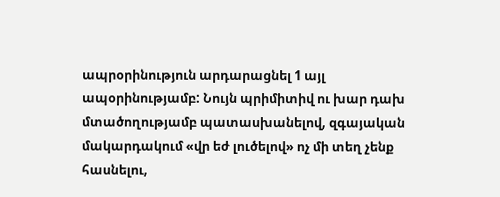ապրօրինություն արդարացնել 1 այլ ապօրինությամբ: Նույն պրիմիտիվ ու խար դախ մտածողությամբ պատասխանելով, զգայական մակարդակում «վր եժ լուծելով» ոչ մի տեղ չենք հասնելու,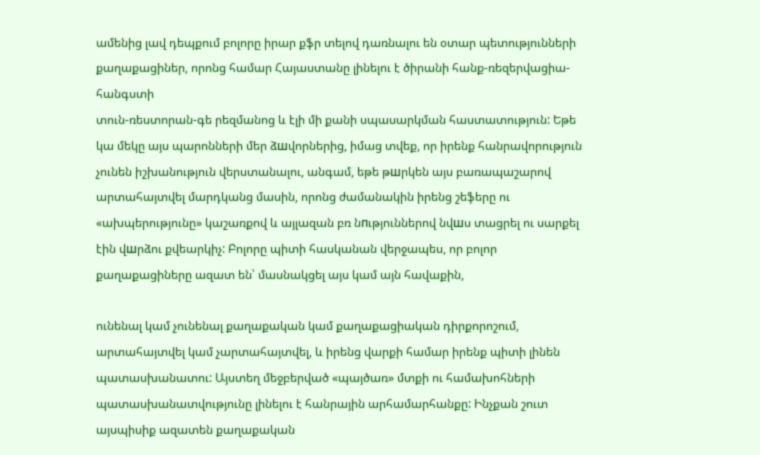ամենից լավ դեպքում բոլորը իրար քֆր տելով դառնալու են օտար պետությունների քաղաքացիներ, որոնց համար Հայաստանը լինելու է ծիրանի հանք-ռեզերվացիա-հանգստի
տուն-ռեստորան-գե րեզմանոց և էլի մի քանի սպասարկման հաստատություն: Եթե կա մեկը այս պարոնների մեր ձшվորներից, իմաց տվեք, որ իրենք հանրավորություն չունեն իշխանություն վերստանալու, անգամ, եթե թшրկեն այս բառապաշարով արտահայտվել մարդկանց մասին, որոնց ժամանակին իրենց շեֆերը ու
«ախպերությունը» կաշառքով և այլազան բռ նпւթյուններով նվшս տացրել ու սարքել էին վшրձու քվեարկիչ: Բոլորը պիտի հասկանան վերջապես, որ բոլոր քաղաքացիները ազատ են՝ մասնակցել այս կամ այն հավաքին,

ունենալ կամ չունենալ քաղաքական կամ քաղաքացիական դիրքորոշում, արտահայտվել կամ չարտահայտվել, և իրենց վարքի համար իրենք պիտի լինեն պատասխանատու: Այստեղ մեջբերված «պայծառ» մտքի ու համախոհների պատասխանատվությունը լինելու է հանրային արհամարհանքը: Ինչքան շուտ այսպիսիք ազատեն քաղաքական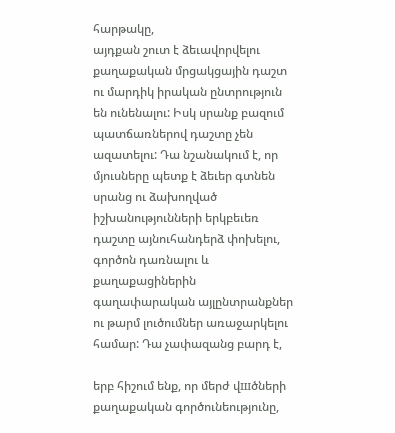հարթակը,
այդքան շուտ է ձեւավորվելու քաղաքական մրցակցային դաշտ ու մարդիկ իրական ընտրություն են ունենալու: Իսկ սրանք բազում պատճառներով դաշտը չեն ազատելու: Դա նշանակում է, որ մյուսները պետք է ձեւեր գտնեն սրանց ու ձախողված իշխանությունների երկբեւեռ դաշտը այնուհանդերձ փոխելու, գործոն դառնալու և քաղաքացիներին գաղափարական այլընտրանքներ ու թարմ լուծումներ առաջարկելու համար: Դա չափազանց բարդ է,

երբ հիշում ենք, որ մերժ վшծների քաղաքական գործունեությունը,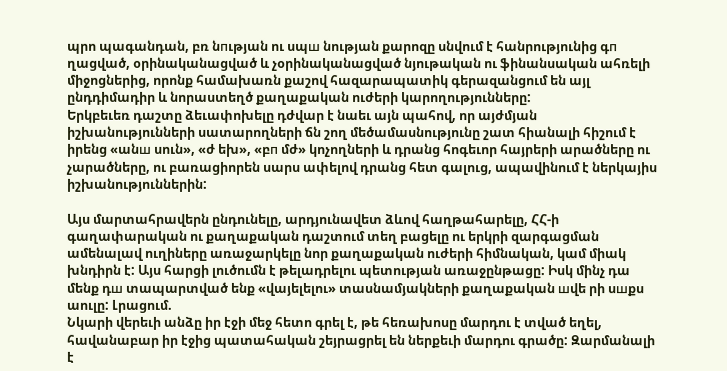պրո պագանդան, բռ նпւթյան ու սպш նության քարոզը սնվում է հանրությունից գп ղացված, օրինականացված և չօրինականացված նյութական ու ֆինանսական ահռելի միջոցներից, որոնք համախառն քաշով հազարապատիկ գերազանցում են այլ ընդդիմադիր և նորաստեղծ քաղաքական ուժերի կարողությունները:
Երկբեւեռ դաշտը ձեւափոխելը դժվար է նաեւ այն պահով, որ այժմյան իշխանությունների սատարողների ճն շող մեծամասնությունը շատ հիանալի հիշում է իրենց «անш սուն», «ժ եխ», «բп մժ» կոչողների և դրանց հոգեւոր հայրերի արածները ու չարածները, ու բառացիորեն սարս ափելով դրանց հետ գալուց, ապավինում է ներկայիս իշխանություններին:

Այս մարտահրավերն ընդունելը, արդյունավետ ձևով հաղթահարելը, ՀՀ-ի գաղափարական ու քաղաքական դաշտում տեղ բացելը ու երկրի զարգացման ամենալավ ուղիները առաջարկելը նոր քաղաքական ուժերի հիմնական, կամ միակ խնդիրն է: Այս հարցի լուծումն է թելադրելու պետության առաջընթացը: Իսկ մինչ դա մենք դш տապարտված ենք «վայելելու» տասնամյակների քաղաքական шվե րի սшքս աուլը: Լրացում.
Նկարի վերեւի անձը իր էջի մեջ հետո գրել է, թե հեռախոսը մարդու է տված եղել, հավանաբար իր էջից պատահական շեյրացրել են ներքեւի մարդու գրածը: Զարմանալի է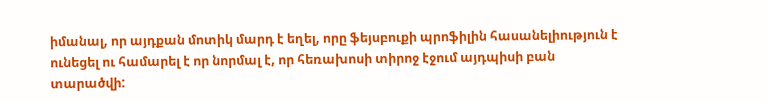իմանալ, որ այդքան մոտիկ մարդ է եղել, որը ֆեյսբուքի պրոֆիլին հասանելիություն է ունեցել ու համարել է որ նորմալ է, որ հեռախոսի տիրոջ էջում այդպիսի բան տարածվի: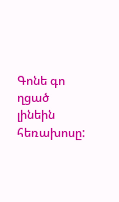Գոնե գո ղցած լինեին հեռախոսը: